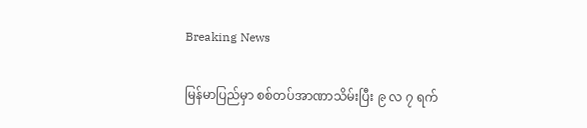Breaking News

မြန်မာပြည်မှာ စစ်တပ်အာဏာသိမ်းပြီး ၉ လ ၇ ရက်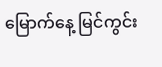မြောက်နေ့ မြင်ကွင်း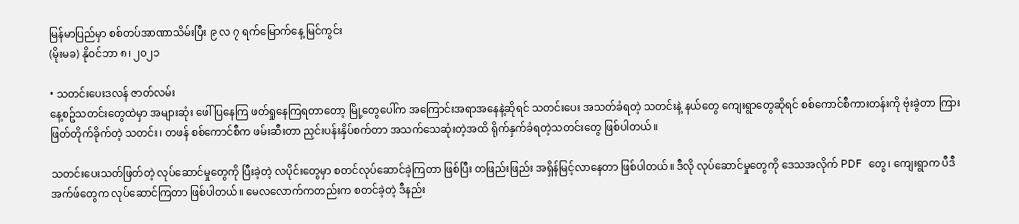မြန်မာပြည်မှာ စစ်တပ်အာဏာသိမ်းပြီး ၉ လ ၇ ရက်မြောက်နေ့ မြင်ကွင်း
(မိုးမခ) နိုဝင်ဘာ ၈၊ ၂၀၂၁

• သတင်းပေးဒလန် ဇာတ်လမ်း
နေ့စဥ်သတင်းတွေထဲမှာ အများဆုံး ဖေါ်ပြနေကြ ဖတ်ရှုနေကြရတာတော့ မြို့တွေပေါ်က အကြောင်းအရာအနေနဲ့ဆိုရင် သတင်းပေး အသတ်ခံရတဲ့ သတင်းနဲ့ နယ်တွေ ကျေးရွာတွေဆိုရင် စစ်ကောင်စီကားတန်းကို ဗုံးခွဲတာ ကြားဖြတ်တိုက်ခိုက်တဲ့ သတင်း၊ တဖန် စစ်ကောင်စီက ဖမ်းဆီးတာ ညှင်းပန်းနှိပ်စက်တာ အသက်သေဆုံးတဲ့အထိ ရိုက်နှက်ခံရတဲ့သတင်းတွေ ဖြစ်ပါတယ်။

သတင်းပေးသတ်ဖြတ်တဲ့ လုပ်ဆောင်မှုတွေကို ပြီးခဲ့တဲ့ လပိုင်းတွေမှာ စတင်လုပ်ဆောင်ခဲ့ကြတာ ဖြစ်ပြီး တဖြည်းဖြည်း အရှိန်မြင့်လာနေတာ ဖြစ်ပါတယ်။ ဒီလို လုပ်ဆောင်မှုတွေကို ဒေသအလိုက် PDF  တွေ၊ ကျေးရွာက ပီဒီအက်ဖ်တွေက လုပ်ဆောင်ကြတာ ဖြစ်ပါတယ်။ မေလလောက်ကတည်းက စတင်ခဲ့တဲ့ ဒီနည်း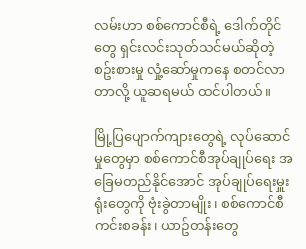လမ်းဟာ စစ်ကောင်စီရဲ့ ဒေါက်တိုင်တွေ ရှင်းလင်းသုတ်သင်မယ်ဆိုတဲ့ စဥ်းစားမှု လှုံ့ဆော်မှုကနေ စတင်လာတာလို့ ယူဆရမယ် ထင်ပါတယ်။

မြို့ပြပျောက်ကျားတွေရဲ့ လုပ်ဆောင်မှုတွေမှာ စစ်ကောင်စီအုပ်ချုပ်ရေး အခြေမတည်နိုင်အောင် အုပ်ချုပ်ရေးမှူးရုံးတွေကို ဗုံးခွဲတာမျိုး၊ စစ်ကောင်စီ ကင်းစခန်း၊ ယာဥ်တန်းတွေ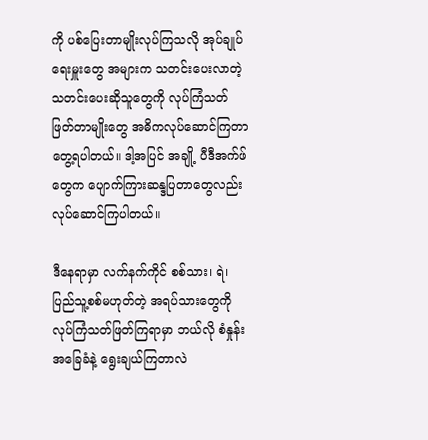ကို ပစ်ပြေးတာမျိုးလုပ်ကြသလို အုပ်ချုပ်ရေးမှူးတွေ အများက သတင်းပေးလာတဲ့ သတင်းပေးဆိုသူတွေကို လုပ်ကြံသတ်ဖြတ်တာမျိုးတွေ အဓိကလုပ်ဆောင်ကြတာတွေ့ရပါတယ်။ ဒါ့အပြင် အချို့ ပီဒီအက်ဖ်တွေက ပျောက်ကြားဆန္ဒပြတာတွေလည်း လုပ်ဆောင်ကြပါတယ်။

ဒီနေရာမှာ လက်နက်ကိုင် စစ်သား၊ ရဲ၊ ပြည်သူ့စစ်မဟုတ်တဲ့ အရပ်သားတွေကို လုပ်ကြံသတ်ဖြတ်ကြရာမှာ ဘယ်လို စံနှုန်းအခြေခံနဲ့ ရွေးချယ်ကြတာလဲ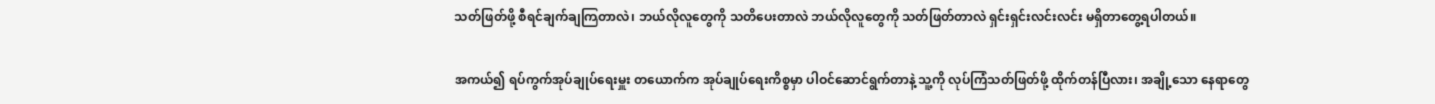သတ်ဖြတ်ဖို့ စီရင်ချက်ချကြတာလဲ၊ ဘယ်လိုလူတွေကို သတိပေးတာလဲ ဘယ်လိုလူတွေကို သတ်ဖြတ်တာလဲ ရှင်းရှင်းလင်းလင်း မရှိတာတွေ့ရပါတယ်။

အကယ်၍ ရပ်ကွက်အုပ်ချုပ်ရေးမှူး တယောက်က အုပ်ချုပ်ရေးကိစ္စမှာ ပါဝင်ဆောင်ရွက်တာနဲ့ သူ့ကို လုပ်ကြံသတ်ဖြတ်ဖို့ ထိုက်တန်ပြီလား၊ အချို့သော နေရာတွေ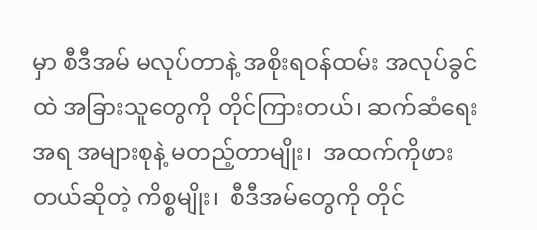မှာ စီဒီအမ် မလုပ်တာနဲ့ အစိုးရဝန်ထမ်း အလုပ်ခွင်ထဲ အခြားသူတွေကို တိုင်ကြားတယ်၊ ဆက်ဆံရေးအရ အများစုနဲ့ မတည့်တာမျိုး၊  အထက်ကိုဖားတယ်ဆိုတဲ့ ကိစ္စမျိုး၊  စီဒီအမ်တွေကို တိုင်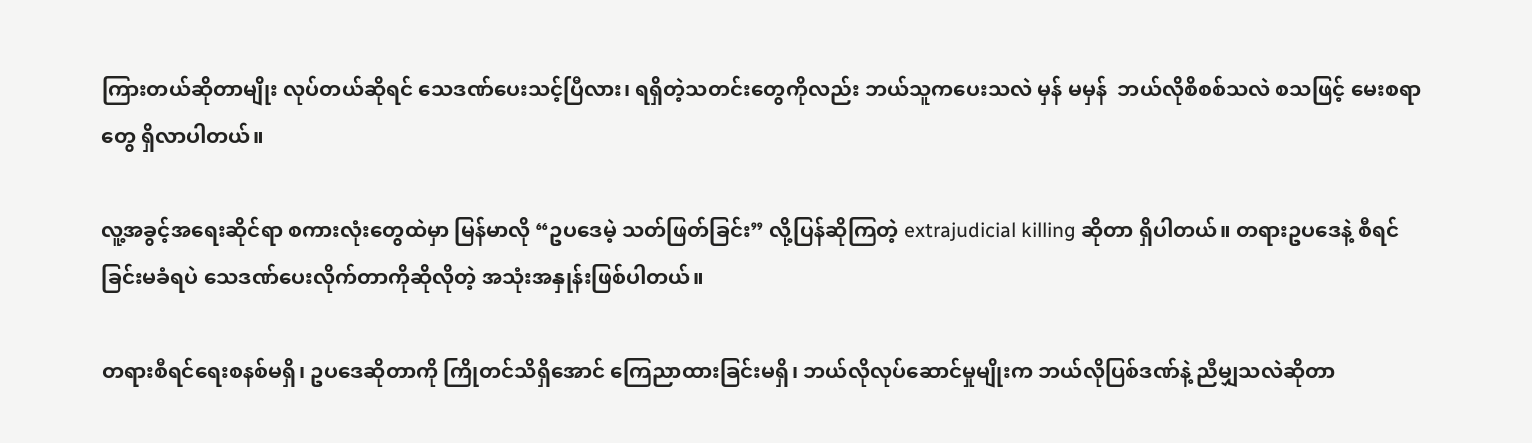ကြားတယ်ဆိုတာမျိုး လုပ်တယ်ဆိုရင် သေဒဏ်ပေးသင့်ပြီလား၊ ရရှိတဲ့သတင်းတွေကိုလည်း ဘယ်သူကပေးသလဲ မှန် မမှန်  ဘယ်လိုစိစစ်သလဲ စသဖြင့် မေးစရာတွေ ရှိလာပါတယ်။

လူ့အခွင့်အရေးဆိုင်ရာ စကားလုံးတွေထဲမှာ မြန်မာလို “ဥပဒေမဲ့ သတ်ဖြတ်ခြင်း” လို့ပြန်ဆိုကြတဲ့ extrajudicial killing ဆိုတာ ရှိပါတယ်။ တရားဥပဒေနဲ့ စီရင်ခြင်းမခံရပဲ သေဒဏ်ပေးလိုက်တာကိုဆိုလိုတဲ့ အသုံးအနှုန်းဖြစ်ပါတယ်။

တရားစီရင်ရေးစနစ်မရှိ၊ ဥပဒေဆိုတာကို ကြိုတင်သိရှိအောင် ကြေညာထားခြင်းမရှိ၊ ဘယ်လိုလုပ်ဆောင်မှုမျိုးက ဘယ်လိုပြစ်ဒဏ်နဲ့ ညီမျှသလဲဆိုတာ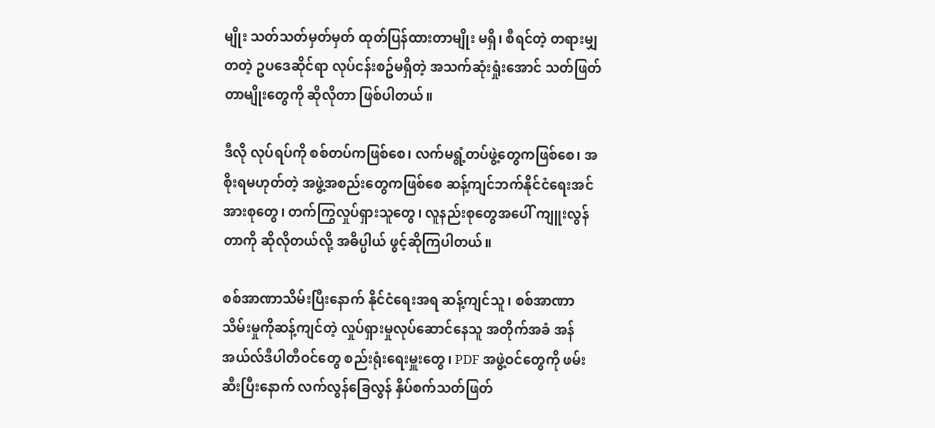မျိုး သတ်သတ်မှတ်မှတ် ထုတ်ပြန်ထားတာမျိုး မရှိ၊ စီရင်တဲ့ တရားမျှတတဲ့ ဥပဒေဆိုင်ရာ လုပ်ငန်းစဥ်မရှိတဲ့ အသက်ဆုံးရှုံးအောင် သတ်ဖြတ်တာမျိုးတွေကို ဆိုလိုတာ ဖြစ်ပါတယ်။

ဒီလို လုပ်ရပ်ကို စစ်တပ်ကဖြစ်စေ၊ လက်မရွံ့တပ်ဖွဲ့တွေကဖြစ်စေ၊ အစိုးရမဟုတ်တဲ့ အဖွဲ့အစည်းတွေကဖြစ်စေ ဆန့်ကျင်ဘက်နိုင်ငံရေးအင်အားစုတွေ၊ တက်ကြွလှုပ်ရှားသူတွေ၊ လူနည်းစုတွေအပေါ် ကျူးလွန်တာကို ဆိုလိုတယ်လို့ အဓိပ္ပါယ် ဖွင့်ဆိုကြပါတယ်။

စစ်အာဏာသိမ်းပြီးနောက် နိုင်ငံရေးအရ ဆန့်ကျင်သူ၊ စစ်အာဏာသိမ်းမှုကိုဆန့်ကျင်တဲ့ လှုပ်ရှားမှုလုပ်ဆောင်နေသူ အတိုက်အခံ အန်အယ်လ်ဒီပါတီဝင်တွေ စည်းရုံးရေးမှူးတွေ၊ PDF အဖွဲ့ဝင်တွေကို ဖမ်းဆီးပြီးနောက် လက်လွန်ခြေလွန် နှိပ်စက်သတ်ဖြတ်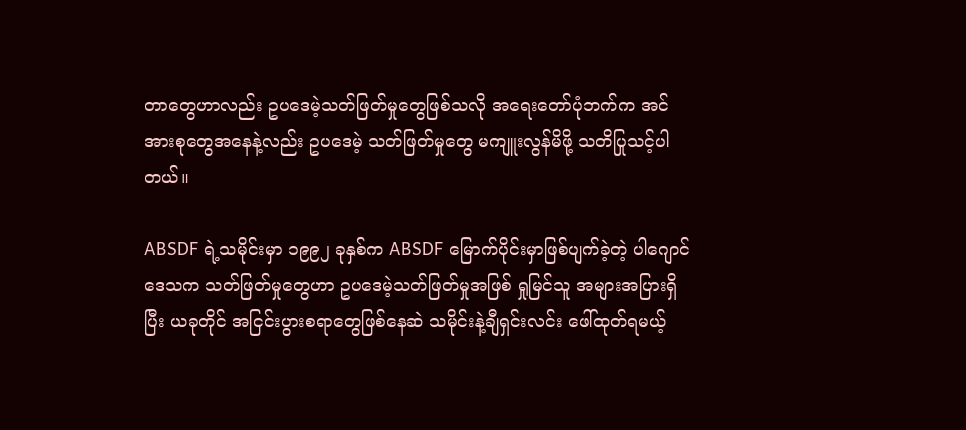တာတွေဟာလည်း ဥပဒေမဲ့သတ်ဖြတ်မှုတွေဖြစ်သလို အရေးတော်ပုံဘက်က အင်အားစုတွေအနေနဲ့လည်း ဥပဒေမဲ့ သတ်ဖြတ်မှုတွေ မကျူးလွန်မိဖို့ သတိပြုသင့်ပါတယ်။

ABSDF ရဲ့သမိုင်းမှာ ၁၉၉၂ ခုနှစ်က ABSDF မြောက်ပိုင်းမှာဖြစ်ပျက်ခဲ့တဲ့ ပါဂျောင်ဒေသက သတ်ဖြတ်မှုတွေဟာ ဥပဒေမဲ့သတ်ဖြတ်မှုအဖြစ် ရှုမြင်သူ အများအပြားရှိပြီး ယခုတိုင် အငြင်းပွားစရာတွေဖြစ်နေဆဲ သမိုင်းနဲ့ချီရှင်းလင်း ဖေါ်ထုတ်ရမယ့်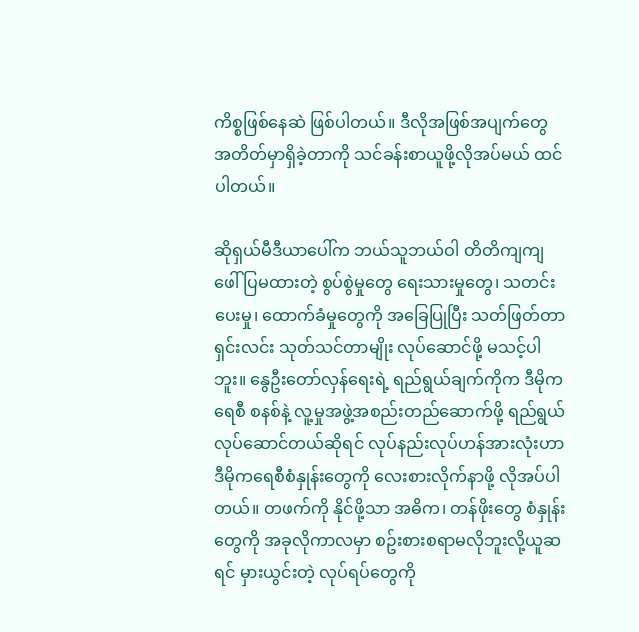ကိစ္စဖြစ်နေဆဲ ဖြစ်ပါတယ်။ ဒီလိုအဖြစ်အပျက်တွေ အတိတ်မှာရှိခဲ့တာကို သင်ခန်းစာယူဖို့လိုအပ်မယ် ထင်ပါတယ်။

ဆိုရှယ်မီဒီယာပေါ်က ဘယ်သူဘယ်ဝါ တိတိကျကျ ဖေါ်ပြမထားတဲ့ စွပ်စွဲမှုတွေ ရေးသားမှုတွေ၊ သတင်းပေးမှု၊ ထောက်ခံမှုတွေကို အခြေပြုပြီး သတ်ဖြတ်တာ ရှင်းလင်း သုတ်သင်တာမျိုး လုပ်ဆောင်ဖို့ မသင့်ပါဘူး။ နွေဦးတော်လှန်ရေးရဲ့ ရည်ရွယ်ချက်ကိုက ဒီမိုကရေစီ စနစ်နဲ့ လူ့မှုအဖွဲ့အစည်းတည်ဆောက်ဖို့ ရည်ရွယ်လုပ်ဆောင်တယ်ဆိုရင် လုပ်နည်းလုပ်ဟန်အားလုံးဟာ ဒီမိုကရေစီစံနှုန်းတွေကို လေးစားလိုက်နာဖို့ လိုအပ်ပါတယ်။ တဖက်ကို နိုင်ဖို့သာ အဓိက၊ တန်ဖိုးတွေ စံနှုန်းတွေကို အခုလိုကာလမှာ စဥ်းစားစရာမလိုဘူးလို့ယူဆရင် မှားယွင်းတဲ့ လုပ်ရပ်တွေကို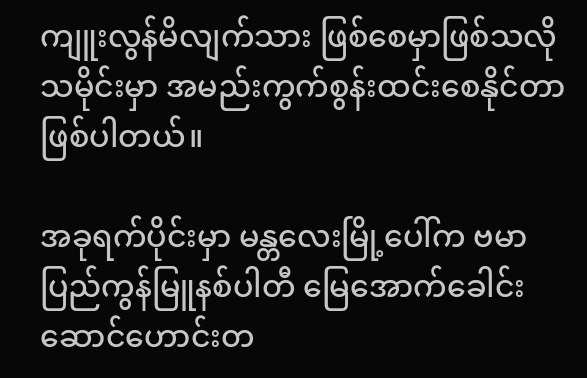ကျူးလွန်မိလျက်သား ဖြစ်စေမှာဖြစ်သလို သမိုင်းမှာ အမည်းကွက်စွန်းထင်းစေနိုင်တာ ဖြစ်ပါတယ်။

အခုရက်ပိုင်းမှာ မန္တလေးမြို့ပေါ်က ဗမာပြည်ကွန်မြူနစ်ပါတီ မြေအောက်ခေါင်းဆောင်ဟောင်းတ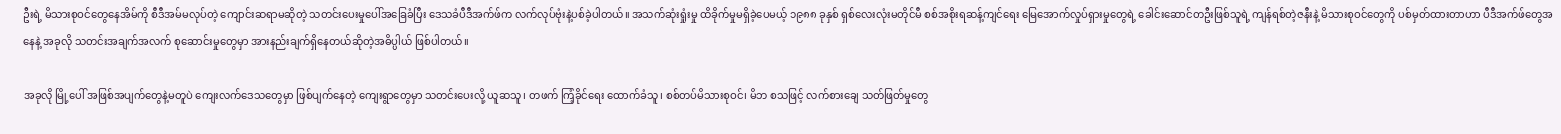ဦးရဲ့ မိသားစုဝင်တွေနေအိမ်ကို စီဒီအမ်မလုပ်တဲ့ ကျောင်းဆရာမဆိုတဲ့ သတင်းပေးမှုပေါ်အခြေခံပြီး ဒေသခံပီဒီအက်ဖ်က လက်လုပ်ဗုံးနဲ့ပစ်ခဲ့ပါတယ်။ အသက်ဆုံးရှုံးမှု ထိခိုက်မှုမရှိခဲ့ပေမယ့် ၁၉၈၈ ခုနှစ် ရှစ်လေးလုံးမတိုင်မီ စစ်အစိုးရဆန့်ကျင်ရေး မြေအောက်လှုပ်ရှားမှုတွေရဲ့ ခေါင်းဆောင်တဦးဖြစ်သူရဲ့ ကျန်ရစ်တဲ့ဇနီးနဲ့ မိသားစုဝင်တွေကို ပစ်မှတ်ထားတာဟာ ပီဒီအက်ဖ်တွေအနေနဲ့ အခုလို သတင်းအချက်အလက် စုဆောင်းမှုတွေမှာ အားနည်းချက်ရှိနေတယ်ဆိုတဲ့အဓိပ္ပါယ် ဖြစ်ပါတယ်။

အခုလို မြို့ပေါ် အဖြစ်အပျက်တွေနဲ့မတူပဲ ကျေးလက်ဒေသတွေမှာ ဖြစ်ပျက်နေတဲ့ ကျေးရွာတွေမှာ သတင်းပေးလို့ ယူဆသူ၊ တဖက် ကြံ့ခိုင်ရေး ထောက်ခံသူ၊ စစ်တပ်မိသားစုဝင်၊ မိဘ စသဖြင့် လက်စားချေ သတ်ဖြတ်မှုတွေ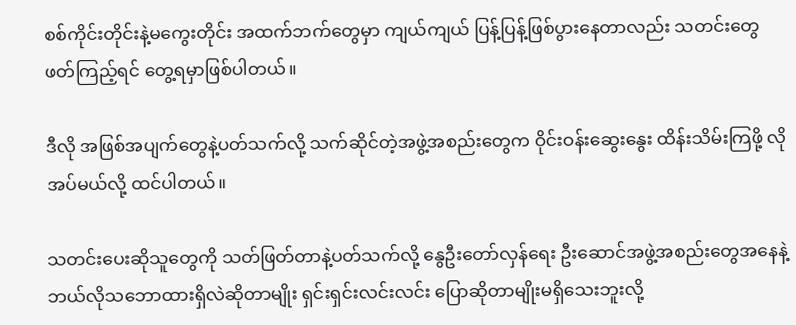စစ်ကိုင်းတိုင်းနဲ့မကွေးတိုင်း အထက်ဘက်တွေမှာ ကျယ်ကျယ် ပြန့်ပြန့်ဖြစ်ပွားနေတာလည်း သတင်းတွေဖတ်ကြည့်ရင် တွေ့ရမှာဖြစ်ပါတယ်။

ဒီလို အဖြစ်အပျက်တွေနဲ့ပတ်သက်လို့ သက်ဆိုင်တဲ့အဖွဲ့အစည်းတွေက ဝိုင်းဝန်းဆွေးနွေး ထိန်းသိမ်းကြဖို့ လိုအပ်မယ်လို့ ထင်ပါတယ်။

သတင်းပေးဆိုသူတွေကို သတ်ဖြတ်တာနဲ့ပတ်သက်လို့ နွေဦးတော်လှန်ရေး ဦးဆောင်အဖွဲ့အစည်းတွေအနေနဲ့ ဘယ်လိုသဘောထားရှိလဲဆိုတာမျိုး ရှင်းရှင်းလင်းလင်း ပြောဆိုတာမျိုးမရှိသေးဘူးလို့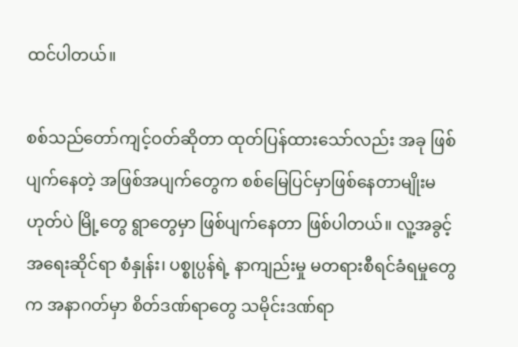ထင်ပါတယ်။

စစ်သည်တော်ကျင့်ဝတ်ဆိုတာ ထုတ်ပြန်ထားသော်လည်း အခု ဖြစ်ပျက်နေတဲ့ အဖြစ်အပျက်တွေက စစ်မြေပြင်မှာဖြစ်နေတာမျိုးမဟုတ်ပဲ မြို့တွေ ရွာတွေမှာ ဖြစ်ပျက်နေတာ ဖြစ်ပါတယ်။ လူ့အခွင့်အရေးဆိုင်ရာ စံနှုန်း၊ ပစ္စုပ္ပန်ရဲ့ နာကျည်းမှု မတရားစီရင်ခံရမှုတွေက အနာဂတ်မှာ စိတ်ဒဏ်ရာတွေ သမိုင်းဒဏ်ရာ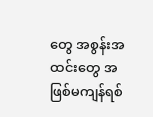တွေ အစွန်းအထင်းတွေ အဖြစ်မကျန်ရစ်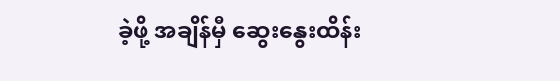ခဲ့ဖို့ အချိန်မှီ ဆွေးနွေးထိန်း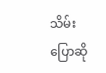သိမ်းပြောဆို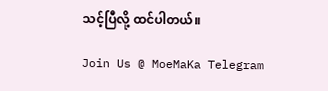သင့်ပြီလို့ ထင်ပါတယ်။

Join Us @ MoeMaKa Telegram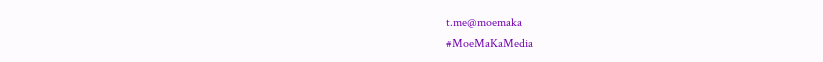t.me@moemaka
#MoeMaKaMedia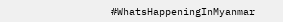#WhatsHappeningInMyanmar